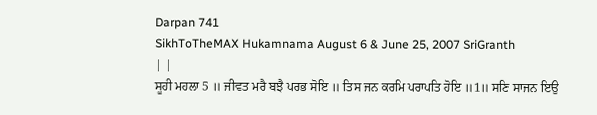Darpan 741
SikhToTheMAX Hukamnama August 6 & June 25, 2007 SriGranth
| |
ਸੂਹੀ ਮਹਲਾ 5 ॥ ਜੀਵਤ ਮਰੈ ਬਝੈ ਪਰਭ ਸੋਇ ॥ ਤਿਸ ਜਨ ਕਰਮਿ ਪਰਾਪਤਿ ਹੋਇ ॥1॥ ਸਣਿ ਸਾਜਨ ਇਉ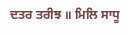ਦਤਰ ਤਰੀਝ ॥ ਮਿਲਿ ਸਾਧੂ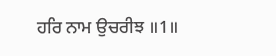ਹਰਿ ਨਾਮ ਉਚਰੀਝ ॥1॥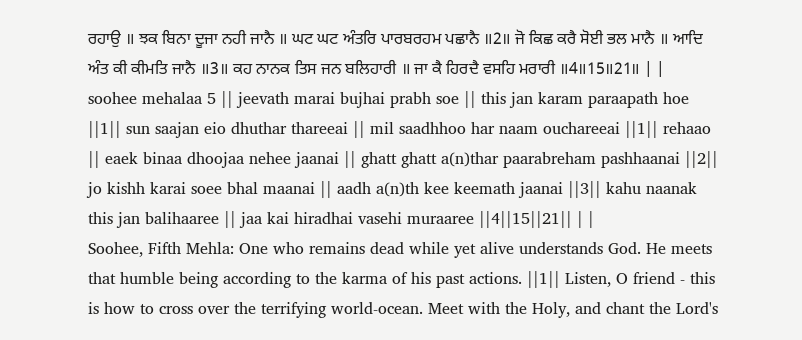ਰਹਾਉ ॥ ਝਕ ਬਿਨਾ ਦੂਜਾ ਨਹੀ ਜਾਨੈ ॥ ਘਟ ਘਟ ਅੰਤਰਿ ਪਾਰਬਰਹਮ ਪਛਾਨੈ ॥2॥ ਜੋ ਕਿਛ ਕਰੈ ਸੋਈ ਭਲ ਮਾਨੈ ॥ ਆਦਿ ਅੰਤ ਕੀ ਕੀਮਤਿ ਜਾਨੈ ॥3॥ ਕਹ ਨਾਨਕ ਤਿਸ ਜਨ ਬਲਿਹਾਰੀ ॥ ਜਾ ਕੈ ਹਿਰਦੈ ਵਸਹਿ ਮਰਾਰੀ ॥4॥15॥21॥ | |
soohee mehalaa 5 || jeevath marai bujhai prabh soe || this jan karam paraapath hoe ||1|| sun saajan eio dhuthar thareeai || mil saadhhoo har naam ouchareeai ||1|| rehaao || eaek binaa dhoojaa nehee jaanai || ghatt ghatt a(n)thar paarabreham pashhaanai ||2|| jo kishh karai soee bhal maanai || aadh a(n)th kee keemath jaanai ||3|| kahu naanak this jan balihaaree || jaa kai hiradhai vasehi muraaree ||4||15||21|| | |
Soohee, Fifth Mehla: One who remains dead while yet alive understands God. He meets that humble being according to the karma of his past actions. ||1|| Listen, O friend - this is how to cross over the terrifying world-ocean. Meet with the Holy, and chant the Lord's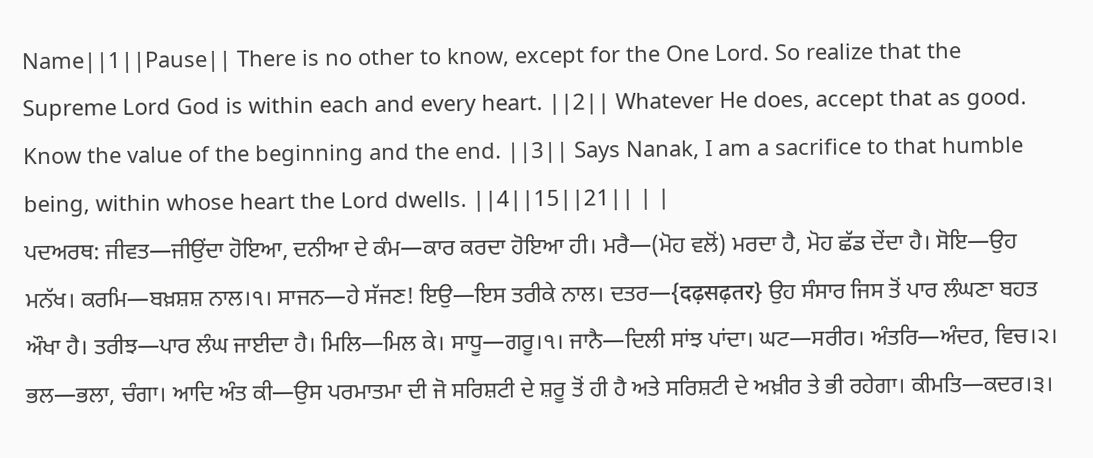Name||1||Pause|| There is no other to know, except for the One Lord. So realize that the Supreme Lord God is within each and every heart. ||2|| Whatever He does, accept that as good. Know the value of the beginning and the end. ||3|| Says Nanak, I am a sacrifice to that humble being, within whose heart the Lord dwells. ||4||15||21|| | |
ਪਦਅਰਥ: ਜੀਵਤ—ਜੀਉਂਦਾ ਹੋਇਆ, ਦਨੀਆ ਦੇ ਕੰਮ—ਕਾਰ ਕਰਦਾ ਹੋਇਆ ਹੀ। ਮਰੈ—(ਮੋਹ ਵਲੋਂ) ਮਰਦਾ ਹੈ, ਮੋਹ ਛੱਡ ਦੇਂਦਾ ਹੈ। ਸੋਇ—ਉਹ ਮਨੱਖ। ਕਰਮਿ—ਬਖ਼ਸ਼ਸ਼ ਨਾਲ।੧। ਸਾਜਨ—ਹੇ ਸੱਜਣ! ਇਉ—ਇਸ ਤਰੀਕੇ ਨਾਲ। ਦਤਰ—{दढ़सढ़तर} ਉਹ ਸੰਸਾਰ ਜਿਸ ਤੋਂ ਪਾਰ ਲੰਘਣਾ ਬਹਤ ਔਖਾ ਹੈ। ਤਰੀਝ—ਪਾਰ ਲੰਘ ਜਾਈਦਾ ਹੈ। ਮਿਲਿ—ਮਿਲ ਕੇ। ਸਾਧੂ—ਗਰੂ।੧। ਜਾਨੈ—ਦਿਲੀ ਸਾਂਝ ਪਾਂਦਾ। ਘਟ—ਸਰੀਰ। ਅੰਤਰਿ—ਅੰਦਰ, ਵਿਚ।੨। ਭਲ—ਭਲਾ, ਚੰਗਾ। ਆਦਿ ਅੰਤ ਕੀ—ਉਸ ਪਰਮਾਤਮਾ ਦੀ ਜੋ ਸਰਿਸ਼ਟੀ ਦੇ ਸ਼ਰੂ ਤੋਂ ਹੀ ਹੈ ਅਤੇ ਸਰਿਸ਼ਟੀ ਦੇ ਅਖ਼ੀਰ ਤੇ ਭੀ ਰਹੇਗਾ। ਕੀਮਤਿ—ਕਦਰ।੩।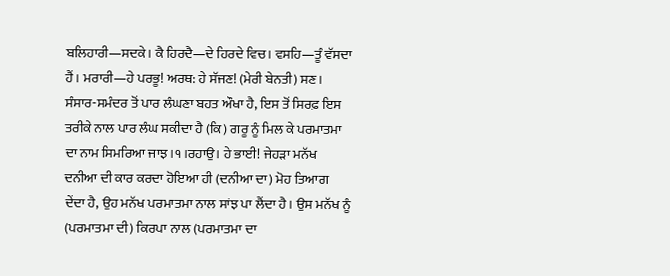ਬਲਿਹਾਰੀ—ਸਦਕੇ। ਕੈ ਹਿਰਦੈ—ਦੇ ਹਿਰਦੇ ਵਿਚ। ਵਸਹਿ—ਤੂੰ ਵੱਸਦਾ ਹੈਂ। ਮਰਾਰੀ—ਹੇ ਪਰਭੂ! ਅਰਥ: ਹੇ ਸੱਜਣ! (ਮੇਰੀ ਬੇਨਤੀ) ਸਣ। ਸੰਸਾਰ-ਸਮੰਦਰ ਤੋਂ ਪਾਰ ਲੰਘਣਾ ਬਹਤ ਔਖਾ ਹੈ, ਇਸ ਤੋਂ ਸਿਰਫ਼ ਇਸ ਤਰੀਕੇ ਨਾਲ ਪਾਰ ਲੰਘ ਸਕੀਦਾ ਹੈ (ਕਿ) ਗਰੂ ਨੂੰ ਮਿਲ ਕੇ ਪਰਮਾਤਮਾ ਦਾ ਨਾਮ ਸਿਮਰਿਆ ਜਾਝ।੧।ਰਹਾਉ। ਹੇ ਭਾਈ! ਜੇਹੜਾ ਮਨੱਖ ਦਨੀਆ ਦੀ ਕਾਰ ਕਰਦਾ ਹੋਇਆ ਹੀ (ਦਨੀਆ ਦਾ) ਮੋਹ ਤਿਆਗ ਦੇਂਦਾ ਹੈ, ਉਹ ਮਨੱਖ ਪਰਮਾਤਮਾ ਨਾਲ ਸਾਂਝ ਪਾ ਲੈਂਦਾ ਹੈ। ਉਸ ਮਨੱਖ ਨੂੰ (ਪਰਮਾਤਮਾ ਦੀ) ਕਿਰਪਾ ਨਾਲ (ਪਰਮਾਤਮਾ ਦਾ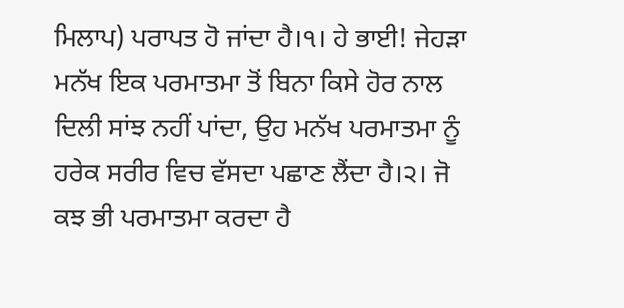ਮਿਲਾਪ) ਪਰਾਪਤ ਹੋ ਜਾਂਦਾ ਹੈ।੧। ਹੇ ਭਾਈ! ਜੇਹੜਾ ਮਨੱਖ ਇਕ ਪਰਮਾਤਮਾ ਤੋਂ ਬਿਨਾ ਕਿਸੇ ਹੋਰ ਨਾਲ ਦਿਲੀ ਸਾਂਝ ਨਹੀਂ ਪਾਂਦਾ, ਉਹ ਮਨੱਖ ਪਰਮਾਤਮਾ ਨੂੰ ਹਰੇਕ ਸਰੀਰ ਵਿਚ ਵੱਸਦਾ ਪਛਾਣ ਲੈਂਦਾ ਹੈ।੨। ਜੋ ਕਝ ਭੀ ਪਰਮਾਤਮਾ ਕਰਦਾ ਹੈ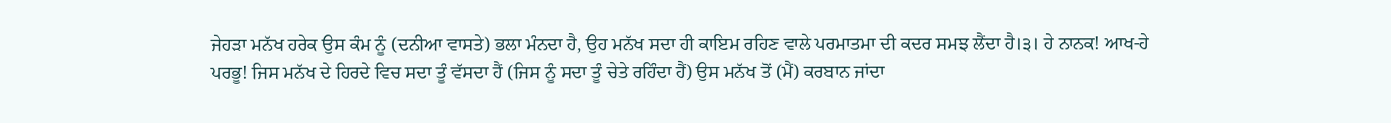ਜੇਹੜਾ ਮਨੱਖ ਹਰੇਕ ਉਸ ਕੰਮ ਨੂੰ (ਦਨੀਆ ਵਾਸਤੇ) ਭਲਾ ਮੰਨਦਾ ਹੈ, ਉਹ ਮਨੱਖ ਸਦਾ ਹੀ ਕਾਇਮ ਰਹਿਣ ਵਾਲੇ ਪਰਮਾਤਮਾ ਦੀ ਕਦਰ ਸਮਝ ਲੈਂਦਾ ਹੈ।੩। ਹੇ ਨਾਨਕ! ਆਖ-ਹੇ ਪਰਭੂ! ਜਿਸ ਮਨੱਖ ਦੇ ਹਿਰਦੇ ਵਿਚ ਸਦਾ ਤੂੰ ਵੱਸਦਾ ਹੈਂ (ਜਿਸ ਨੂੰ ਸਦਾ ਤੂੰ ਚੇਤੇ ਰਹਿੰਦਾ ਹੈਂ) ਉਸ ਮਨੱਖ ਤੋਂ (ਮੈਂ) ਕਰਬਾਨ ਜਾਂਦਾ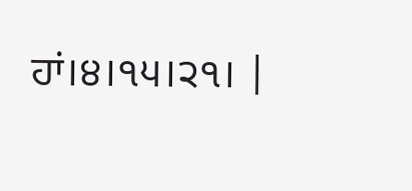ਹਾਂ।੪।੧੫।੨੧। |